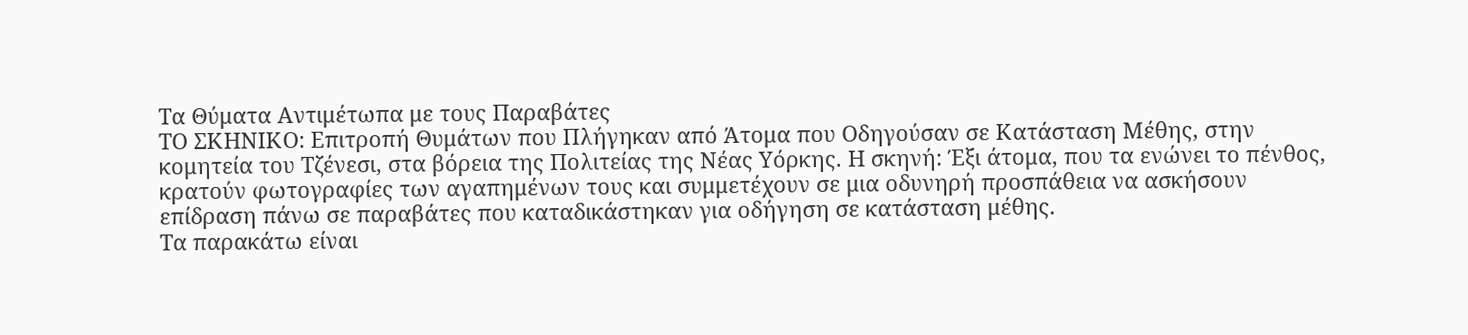Τα Θύματα Αντιμέτωπα με τους Παραβάτες
ΤΟ ΣΚΗΝΙΚΟ: Επιτροπή Θυμάτων που Πλήγηκαν από Άτομα που Οδηγούσαν σε Κατάσταση Μέθης, στην κομητεία του Τζένεσι, στα βόρεια της Πολιτείας της Νέας Υόρκης. Η σκηνή: Έξι άτομα, που τα ενώνει το πένθος, κρατούν φωτογραφίες των αγαπημένων τους και συμμετέχουν σε μια οδυνηρή προσπάθεια να ασκήσουν επίδραση πάνω σε παραβάτες που καταδικάστηκαν για οδήγηση σε κατάσταση μέθης.
Τα παρακάτω είναι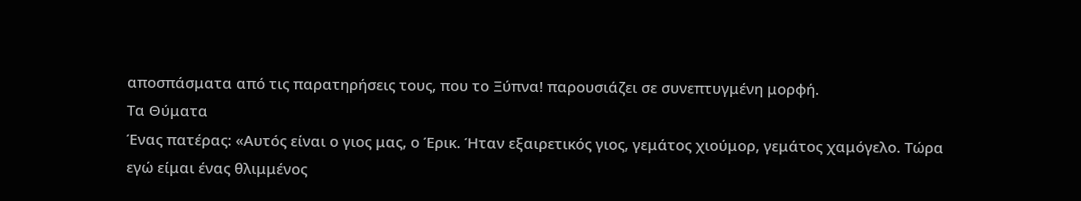αποσπάσματα από τις παρατηρήσεις τους, που το Ξύπνα! παρουσιάζει σε συνεπτυγμένη μορφή.
Τα Θύματα
Ένας πατέρας: «Αυτός είναι ο γιος μας, ο Έρικ. Ήταν εξαιρετικός γιος, γεμάτος χιούμορ, γεμάτος χαμόγελο. Τώρα εγώ είμαι ένας θλιμμένος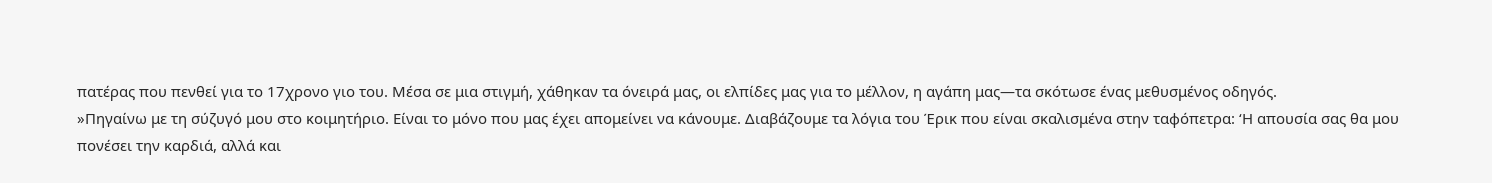πατέρας που πενθεί για το 17χρονο γιο του. Μέσα σε μια στιγμή, χάθηκαν τα όνειρά μας, οι ελπίδες μας για το μέλλον, η αγάπη μας—τα σκότωσε ένας μεθυσμένος οδηγός.
»Πηγαίνω με τη σύζυγό μου στο κοιμητήριο. Είναι το μόνο που μας έχει απομείνει να κάνουμε. Διαβάζουμε τα λόγια του Έρικ που είναι σκαλισμένα στην ταφόπετρα: ‘Η απουσία σας θα μου πονέσει την καρδιά, αλλά και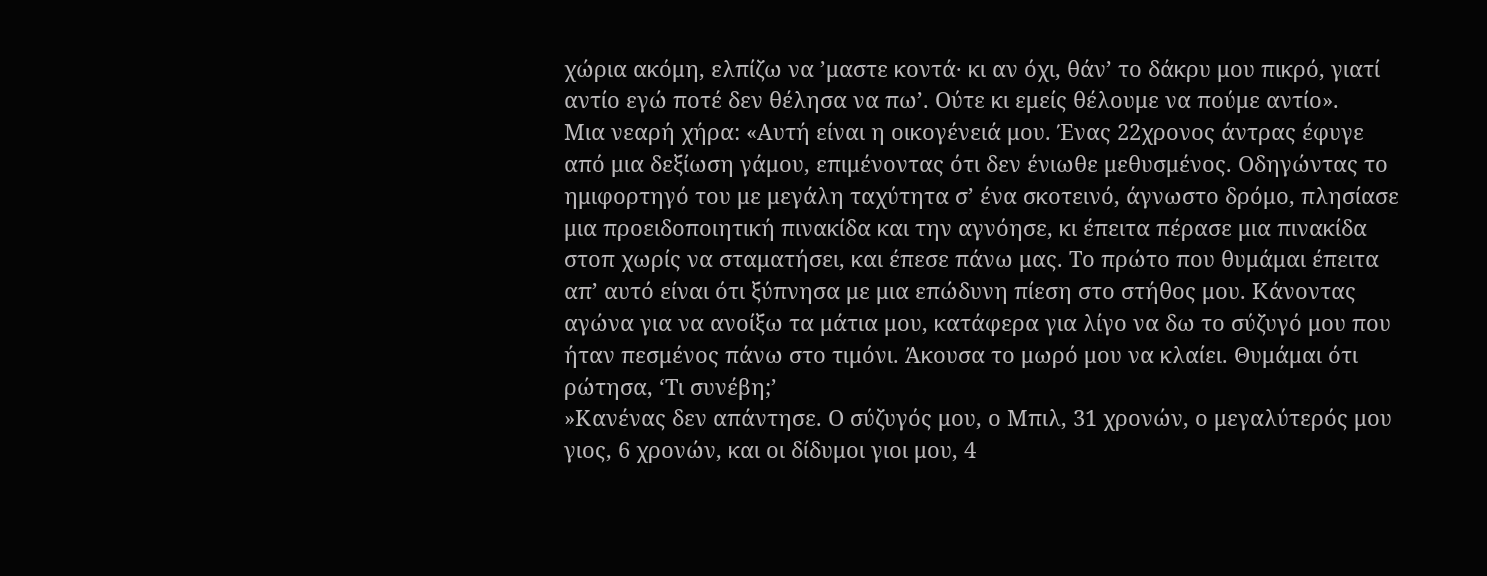χώρια ακόμη, ελπίζω να ’μαστε κοντά· κι αν όχι, θάν’ το δάκρυ μου πικρό, γιατί αντίο εγώ ποτέ δεν θέλησα να πω’. Ούτε κι εμείς θέλουμε να πούμε αντίο».
Μια νεαρή χήρα: «Αυτή είναι η οικογένειά μου. Ένας 22χρονος άντρας έφυγε από μια δεξίωση γάμου, επιμένοντας ότι δεν ένιωθε μεθυσμένος. Οδηγώντας το ημιφορτηγό του με μεγάλη ταχύτητα σ’ ένα σκοτεινό, άγνωστο δρόμο, πλησίασε μια προειδοποιητική πινακίδα και την αγνόησε, κι έπειτα πέρασε μια πινακίδα στοπ χωρίς να σταματήσει, και έπεσε πάνω μας. Το πρώτο που θυμάμαι έπειτα απ’ αυτό είναι ότι ξύπνησα με μια επώδυνη πίεση στο στήθος μου. Κάνοντας αγώνα για να ανοίξω τα μάτια μου, κατάφερα για λίγο να δω το σύζυγό μου που ήταν πεσμένος πάνω στο τιμόνι. Άκουσα το μωρό μου να κλαίει. Θυμάμαι ότι ρώτησα, ‘Τι συνέβη;’
»Κανένας δεν απάντησε. Ο σύζυγός μου, ο Μπιλ, 31 χρονών, ο μεγαλύτερός μου γιος, 6 χρονών, και οι δίδυμοι γιοι μου, 4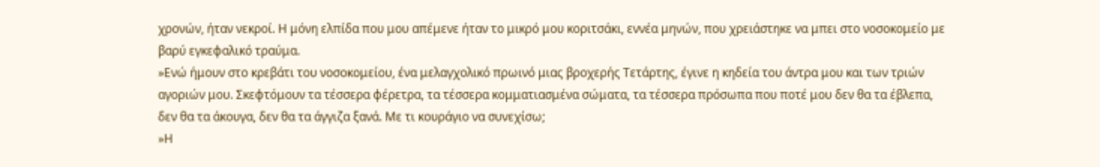χρονών, ήταν νεκροί. Η μόνη ελπίδα που μου απέμενε ήταν το μικρό μου κοριτσάκι, εννέα μηνών, που χρειάστηκε να μπει στο νοσοκομείο με βαρύ εγκεφαλικό τραύμα.
»Ενώ ήμουν στο κρεβάτι του νοσοκομείου, ένα μελαγχολικό πρωινό μιας βροχερής Τετάρτης, έγινε η κηδεία του άντρα μου και των τριών αγοριών μου. Σκεφτόμουν τα τέσσερα φέρετρα, τα τέσσερα κομματιασμένα σώματα, τα τέσσερα πρόσωπα που ποτέ μου δεν θα τα έβλεπα, δεν θα τα άκουγα, δεν θα τα άγγιζα ξανά. Με τι κουράγιο να συνεχίσω;
»Η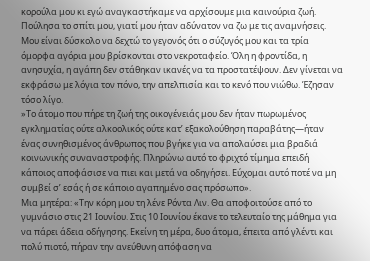κορούλα μου κι εγώ αναγκαστήκαμε να αρχίσουμε μια καινούρια ζωή. Πούλησα το σπίτι μου, γιατί μου ήταν αδύνατον να ζω με τις αναμνήσεις. Μου είναι δύσκολο να δεχτώ το γεγονός ότι ο σύζυγός μου και τα τρία όμορφα αγόρια μου βρίσκονται στο νεκροταφείο. Όλη η φροντίδα, η ανησυχία, η αγάπη δεν στάθηκαν ικανές να τα προστατέψουν. Δεν γίνεται να εκφράσω με λόγια τον πόνο, την απελπισία και το κενό που νιώθω. Έζησαν τόσο λίγο.
»Το άτομο που πήρε τη ζωή της οικογένειάς μου δεν ήταν πωρωμένος εγκληματίας ούτε αλκοολικός ούτε κατ’ εξακολούθηση παραβάτης—ήταν ένας συνηθισμένος άνθρωπος που βγήκε για να απολαύσει μια βραδιά κοινωνικής συναναστροφής. Πληρώνω αυτό το φριχτό τίμημα επειδή κάποιος αποφάσισε να πιει και μετά να οδηγήσει. Εύχομαι αυτό ποτέ να μη συμβεί σ’ εσάς ή σε κάποιο αγαπημένο σας πρόσωπο».
Μια μητέρα: «Την κόρη μου τη λένε Ρόντα Λιν. Θα αποφοιτούσε από το γυμνάσιο στις 21 Ιουνίου. Στις 10 Ιουνίου έκανε το τελευταίο της μάθημα για να πάρει άδεια οδήγησης. Εκείνη τη μέρα, δυο άτομα, έπειτα από γλέντι και πολύ πιοτό, πήραν την ανεύθυνη απόφαση να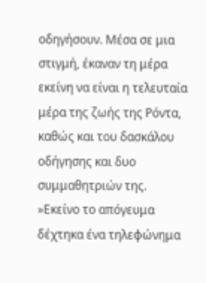οδηγήσουν. Μέσα σε μια στιγμή, έκαναν τη μέρα εκείνη να είναι η τελευταία μέρα της ζωής της Ρόντα, καθώς και του δασκάλου οδήγησης και δυο συμμαθητριών της.
»Εκείνο το απόγευμα δέχτηκα ένα τηλεφώνημα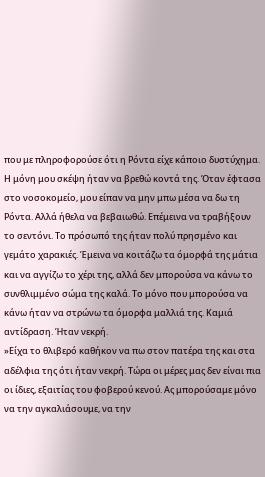που με πληροφορούσε ότι η Ρόντα είχε κάποιο δυστύχημα. Η μόνη μου σκέψη ήταν να βρεθώ κοντά της. Όταν έφτασα στο νοσοκομείο, μου είπαν να μην μπω μέσα να δω τη Ρόντα. Αλλά ήθελα να βεβαιωθώ. Επέμεινα να τραβήξουν το σεντόνι. Το πρόσωπό της ήταν πολύ πρησμένο και γεμάτο χαρακιές. Έμεινα να κοιτάζω τα όμορφά της μάτια και να αγγίζω το χέρι της, αλλά δεν μπορούσα να κάνω το συνθλιμμένο σώμα της καλά. Το μόνο που μπορούσα να κάνω ήταν να στρώνω τα όμορφα μαλλιά της. Καμιά αντίδραση. Ήταν νεκρή.
»Είχα το θλιβερό καθήκον να πω στον πατέρα της και στα αδέλφια της ότι ήταν νεκρή. Τώρα οι μέρες μας δεν είναι πια οι ίδιες, εξαιτίας του φοβερού κενού. Ας μπορούσαμε μόνο να την αγκαλιάσουμε, να την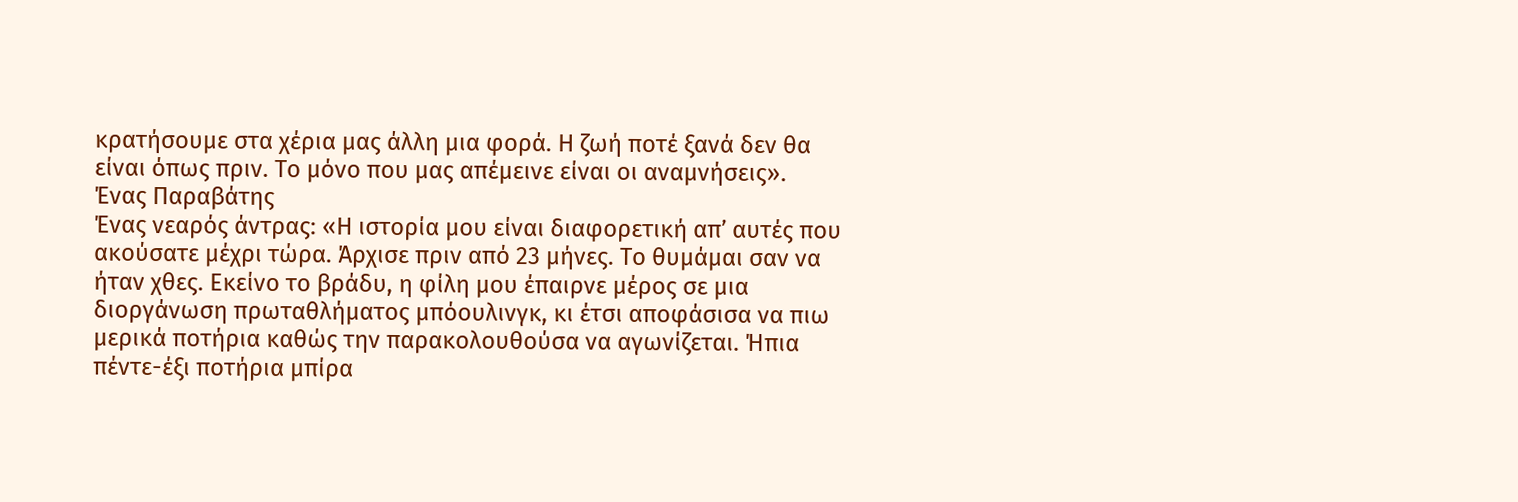κρατήσουμε στα χέρια μας άλλη μια φορά. Η ζωή ποτέ ξανά δεν θα είναι όπως πριν. Το μόνο που μας απέμεινε είναι οι αναμνήσεις».
Ένας Παραβάτης
Ένας νεαρός άντρας: «Η ιστορία μου είναι διαφορετική απ’ αυτές που ακούσατε μέχρι τώρα. Άρχισε πριν από 23 μήνες. Το θυμάμαι σαν να ήταν χθες. Εκείνο το βράδυ, η φίλη μου έπαιρνε μέρος σε μια διοργάνωση πρωταθλήματος μπόουλινγκ, κι έτσι αποφάσισα να πιω μερικά ποτήρια καθώς την παρακολουθούσα να αγωνίζεται. Ήπια πέντε-έξι ποτήρια μπίρα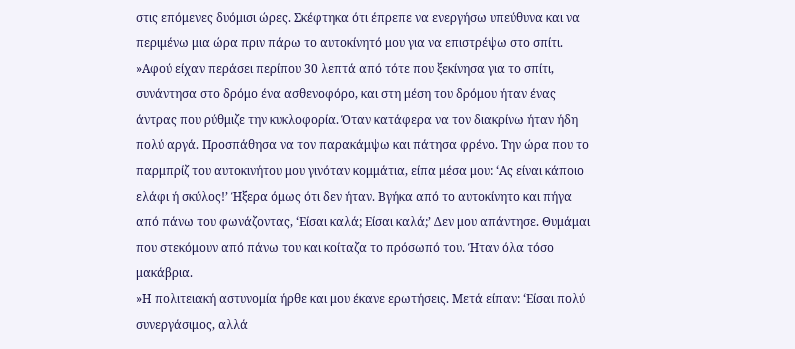στις επόμενες δυόμισι ώρες. Σκέφτηκα ότι έπρεπε να ενεργήσω υπεύθυνα και να περιμένω μια ώρα πριν πάρω το αυτοκίνητό μου για να επιστρέψω στο σπίτι.
»Αφού είχαν περάσει περίπου 30 λεπτά από τότε που ξεκίνησα για το σπίτι, συνάντησα στο δρόμο ένα ασθενοφόρο, και στη μέση του δρόμου ήταν ένας άντρας που ρύθμιζε την κυκλοφορία. Όταν κατάφερα να τον διακρίνω ήταν ήδη πολύ αργά. Προσπάθησα να τον παρακάμψω και πάτησα φρένο. Την ώρα που το παρμπρίζ του αυτοκινήτου μου γινόταν κομμάτια, είπα μέσα μου: ‘Ας είναι κάποιο ελάφι ή σκύλος!’ Ήξερα όμως ότι δεν ήταν. Βγήκα από το αυτοκίνητο και πήγα από πάνω του φωνάζοντας, ‘Είσαι καλά; Είσαι καλά;’ Δεν μου απάντησε. Θυμάμαι που στεκόμουν από πάνω του και κοίταζα το πρόσωπό του. Ήταν όλα τόσο μακάβρια.
»Η πολιτειακή αστυνομία ήρθε και μου έκανε ερωτήσεις. Μετά είπαν: ‘Είσαι πολύ συνεργάσιμος, αλλά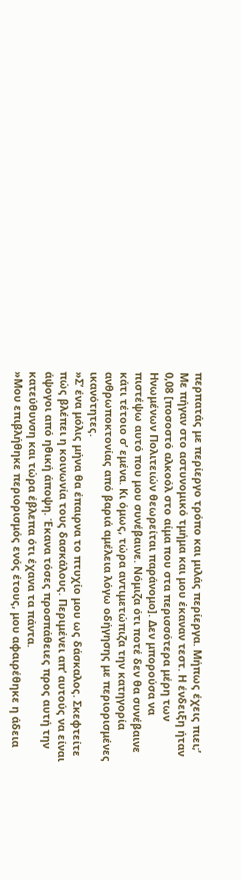περπατάς με περίεργο τρόπο και μιλάς περίεργα. Μήπως έχεις πιει;’ Με πήγαν στο αστυνομικό τμήμα και μου έκαναν τεστ. Η ένδειξη ήταν 0,08 [ποσοστό αλκοόλ στο αίμα που στα περισσότερα μέρη των Ηνωμένων Πολιτειών θεωρείται παράνομο]. Δεν μπορούσα να πιστέψω αυτό που μου συνέβαινε. Νόμιζα ότι ποτέ δεν θα συνέβαινε κάτι τέτοιο σ’ εμένα. Κι όμως, τώρα αντιμετώπιζα την κατηγορία ανθρωποκτονίας από βαριά αμέλεια λόγω οδήγησης με περιορισμένες ικανότητες.
»Σ’ ένα μόλις μήνα θα έπαιρνα το πτυχίο μου ως δάσκαλος. Σκεφτείτε πώς βλέπει η κοινωνία τους δασκάλους. Περιμένει απ’ αυτούς να είναι άψογοι από ηθική άποψη. Έκανα τόσες προσπάθειες προς αυτή την κατεύθυνση και τώρα έβλεπα ότι έχανα τα πάντα.
»Μου επιβλήθηκε περιορισμός ενός έτους, μου αφαιρέθηκε η άδεια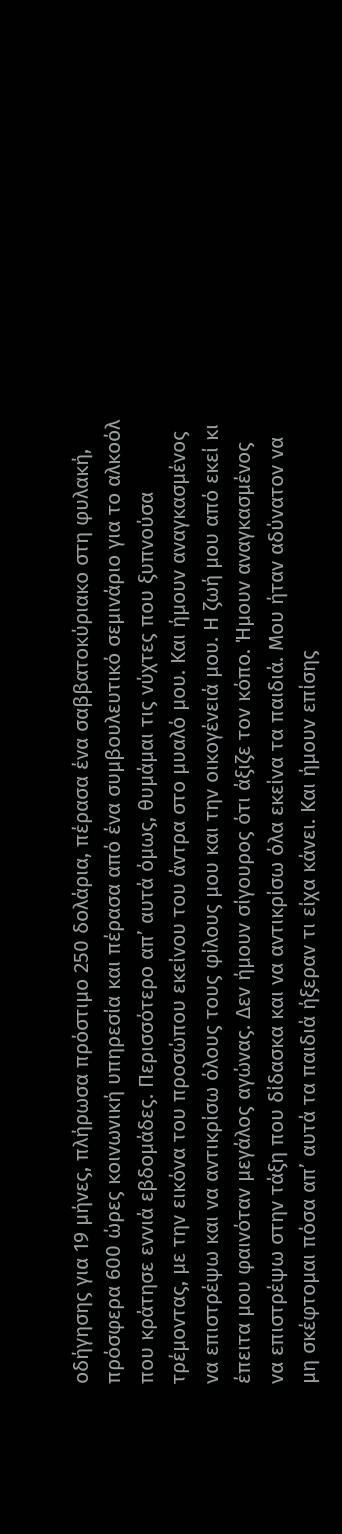οδήγησης για 19 μήνες, πλήρωσα πρόστιμο 250 δολάρια, πέρασα ένα σαββατοκύριακο στη φυλακή, πρόσφερα 600 ώρες κοινωνική υπηρεσία και πέρασα από ένα συμβουλευτικό σεμινάριο για το αλκοόλ που κράτησε εννιά εβδομάδες. Περισσότερο απ’ αυτά όμως, θυμάμαι τις νύχτες που ξυπνούσα τρέμοντας, με την εικόνα του προσώπου εκείνου του άντρα στο μυαλό μου. Και ήμουν αναγκασμένος να επιστρέψω και να αντικρίσω όλους τους φίλους μου και την οικογένειά μου. Η ζωή μου από εκεί κι έπειτα μου φαινόταν μεγάλος αγώνας. Δεν ήμουν σίγουρος ότι άξιζε τον κόπο. Ήμουν αναγκασμένος να επιστρέψω στην τάξη που δίδασκα και να αντικρίσω όλα εκείνα τα παιδιά. Μου ήταν αδύνατον να μη σκέφτομαι πόσα απ’ αυτά τα παιδιά ήξεραν τι είχα κάνει. Και ήμουν επίσης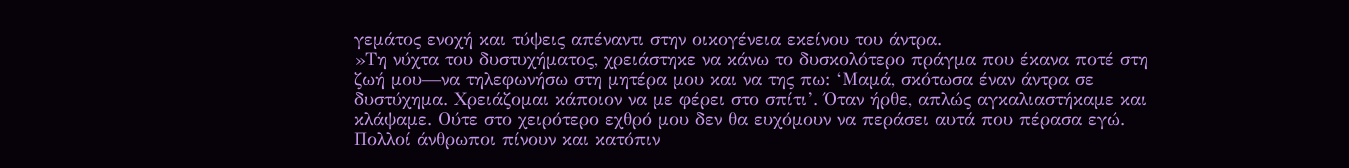γεμάτος ενοχή και τύψεις απέναντι στην οικογένεια εκείνου του άντρα.
»Τη νύχτα του δυστυχήματος, χρειάστηκε να κάνω το δυσκολότερο πράγμα που έκανα ποτέ στη ζωή μου—να τηλεφωνήσω στη μητέρα μου και να της πω: ‘Μαμά, σκότωσα έναν άντρα σε δυστύχημα. Χρειάζομαι κάποιον να με φέρει στο σπίτι’. Όταν ήρθε, απλώς αγκαλιαστήκαμε και κλάψαμε. Ούτε στο χειρότερο εχθρό μου δεν θα ευχόμουν να περάσει αυτά που πέρασα εγώ. Πολλοί άνθρωποι πίνουν και κατόπιν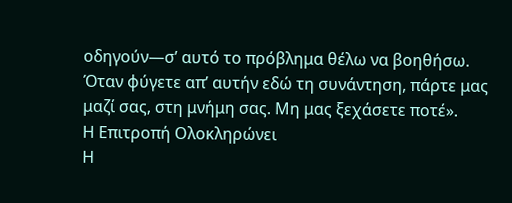οδηγούν—σ’ αυτό το πρόβλημα θέλω να βοηθήσω. Όταν φύγετε απ’ αυτήν εδώ τη συνάντηση, πάρτε μας μαζί σας, στη μνήμη σας. Μη μας ξεχάσετε ποτέ».
Η Επιτροπή Ολοκληρώνει
Η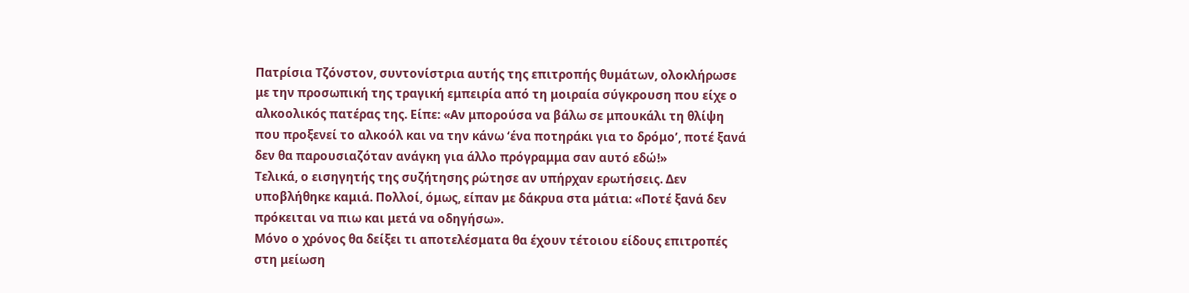Πατρίσια Τζόνστον, συντονίστρια αυτής της επιτροπής θυμάτων, ολοκλήρωσε με την προσωπική της τραγική εμπειρία από τη μοιραία σύγκρουση που είχε ο αλκοολικός πατέρας της. Είπε: «Αν μπορούσα να βάλω σε μπουκάλι τη θλίψη που προξενεί το αλκοόλ και να την κάνω ‘ένα ποτηράκι για το δρόμο’, ποτέ ξανά δεν θα παρουσιαζόταν ανάγκη για άλλο πρόγραμμα σαν αυτό εδώ!»
Τελικά, ο εισηγητής της συζήτησης ρώτησε αν υπήρχαν ερωτήσεις. Δεν υποβλήθηκε καμιά. Πολλοί, όμως, είπαν με δάκρυα στα μάτια: «Ποτέ ξανά δεν πρόκειται να πιω και μετά να οδηγήσω».
Μόνο ο χρόνος θα δείξει τι αποτελέσματα θα έχουν τέτοιου είδους επιτροπές στη μείωση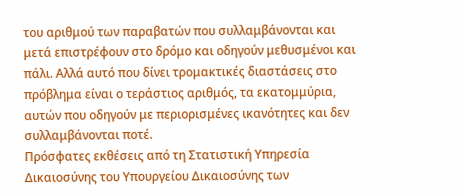του αριθμού των παραβατών που συλλαμβάνονται και μετά επιστρέφουν στο δρόμο και οδηγούν μεθυσμένοι και πάλι. Αλλά αυτό που δίνει τρομακτικές διαστάσεις στο πρόβλημα είναι ο τεράστιος αριθμός, τα εκατομμύρια, αυτών που οδηγούν με περιορισμένες ικανότητες και δεν συλλαμβάνονται ποτέ.
Πρόσφατες εκθέσεις από τη Στατιστική Υπηρεσία Δικαιοσύνης του Υπουργείου Δικαιοσύνης των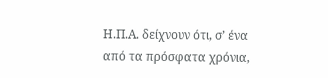Η.Π.Α. δείχνουν ότι, σ’ ένα από τα πρόσφατα χρόνια,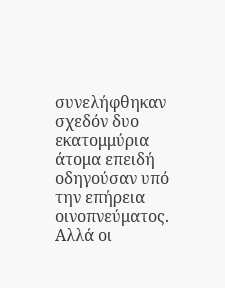συνελήφθηκαν σχεδόν δυο εκατομμύρια άτομα επειδή οδηγούσαν υπό την επήρεια οινοπνεύματος. Αλλά οι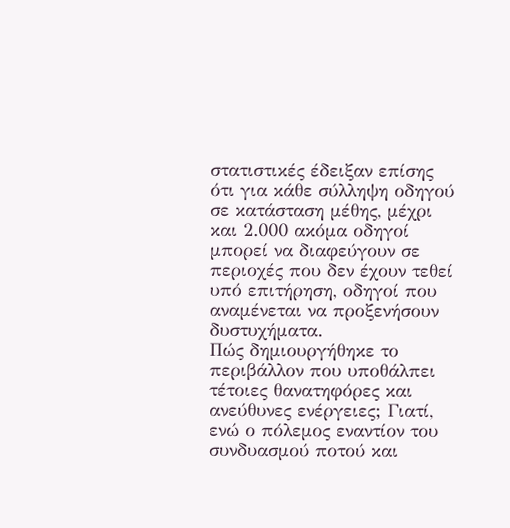στατιστικές έδειξαν επίσης ότι για κάθε σύλληψη οδηγού σε κατάσταση μέθης, μέχρι και 2.000 ακόμα οδηγοί μπορεί να διαφεύγουν σε περιοχές που δεν έχουν τεθεί υπό επιτήρηση, οδηγοί που αναμένεται να προξενήσουν δυστυχήματα.
Πώς δημιουργήθηκε το περιβάλλον που υποθάλπει τέτοιες θανατηφόρες και ανεύθυνες ενέργειες; Γιατί, ενώ ο πόλεμος εναντίον του συνδυασμού ποτού και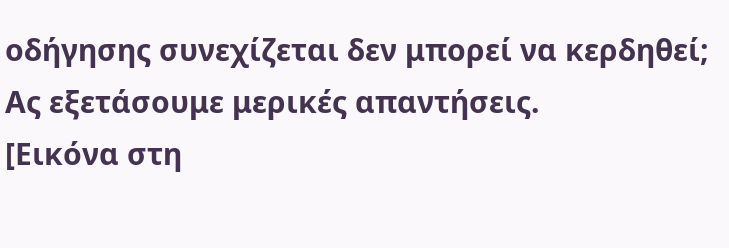οδήγησης συνεχίζεται δεν μπορεί να κερδηθεί; Ας εξετάσουμε μερικές απαντήσεις.
[Εικόνα στη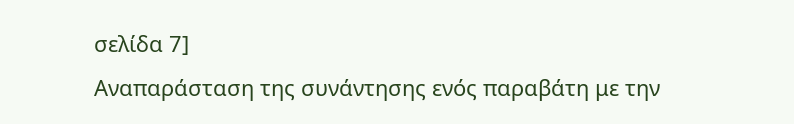σελίδα 7]
Αναπαράσταση της συνάντησης ενός παραβάτη με την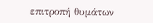επιτροπή θυμάτων